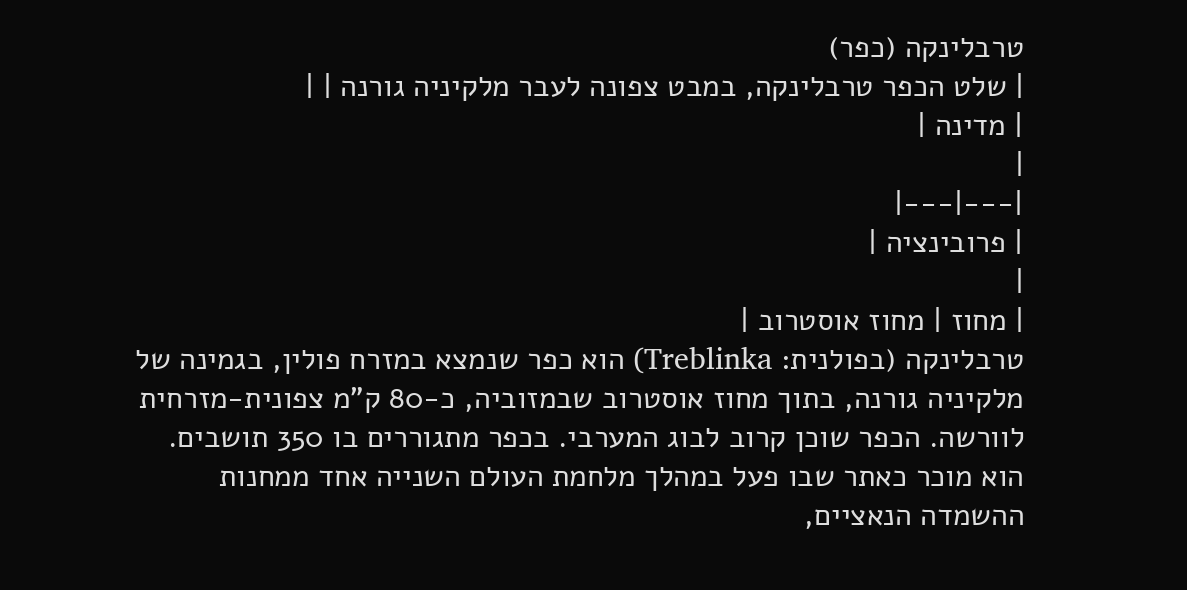טרבלינקה (כפר)
| שלט הכפר טרבלינקה, במבט צפונה לעבר מלקיניה גורנה | |
| מדינה |
|
|---|---|
| פרובינציה |
|
| מחוז | מחוז אוסטרוב |
טרבלינקה (בפולנית: Treblinka) הוא כפר שנמצא במזרח פולין, בגמינה של מלקיניה גורנה, בתוך מחוז אוסטרוב שבמזוביה, כ-80 ק"מ צפונית-מזרחית לוורשה. הכפר שוכן קרוב לבוג המערבי. בכפר מתגוררים בו 350 תושבים.
הוא מוכר כאתר שבו פעל במהלך מלחמת העולם השנייה אחד ממחנות ההשמדה הנאציים,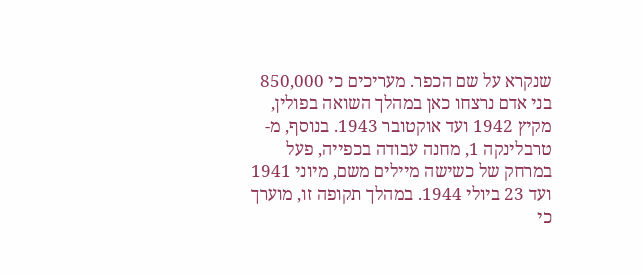שנקרא על שם הכפר. מעריכים כי 850,000 בני אדם נרצחו כאן במהלך השואה בפולין, מקיץ 1942 ועד אוקטובר 1943. בנוסף, מ-טרבלינקה 1, מחנה עבודה בכפייה, פעל במרחק של כשישה מיילים משם, מיוני 1941 ועד 23 ביולי 1944. במהלך תקופה זו, מוערך כי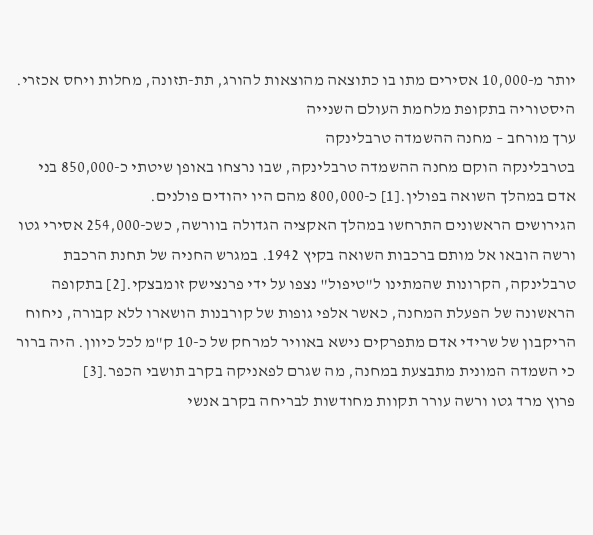יותר מ-10,000 אסירים מתו בו כתוצאה מהוצאות להורג, תת-תזונה, מחלות ויחס אכזרי.
היסטוריה בתקופת מלחמת העולם השנייה
ערך מורחב – מחנה ההשמדה טרבלינקה
בטרבלינקה הוקם מחנה ההשמדה טרבלינקה, שבו נרצחו באופן שיטתי כ-850,000 בני אדם במהלך השואה בפולין.[1] כ-800,000 מהם היו יהודים פולנים.
הגירושים הראשונים התרחשו במהלך האקציה הגדולה בוורשה, כשכ-254,000 אסירי גטו ורשה הובאו אל מותם ברכבות השואה בקיץ 1942. במגרש החניה של תחנת הרכבת טרבלינקה, הקרונות שהמתינו ל"טיפול" נצפו על ידי פרנצישק זומבצקי.[2] בתקופה הראשונה של הפעלת המחנה, כאשר אלפי גופות של קורבנות הושארו ללא קבורה, ניחוח הריקבון של שרידי אדם מתפרקים נישא באוויר למרחק של כ-10 ק"מ לכל כיוון. היה ברור כי השמדה המונית מתבצעת במחנה, מה שגרם לפאניקה בקרב תושבי הכפר.[3]
פרוץ מרד גטו ורשה עורר תקוות מחודשות לבריחה בקרב אנשי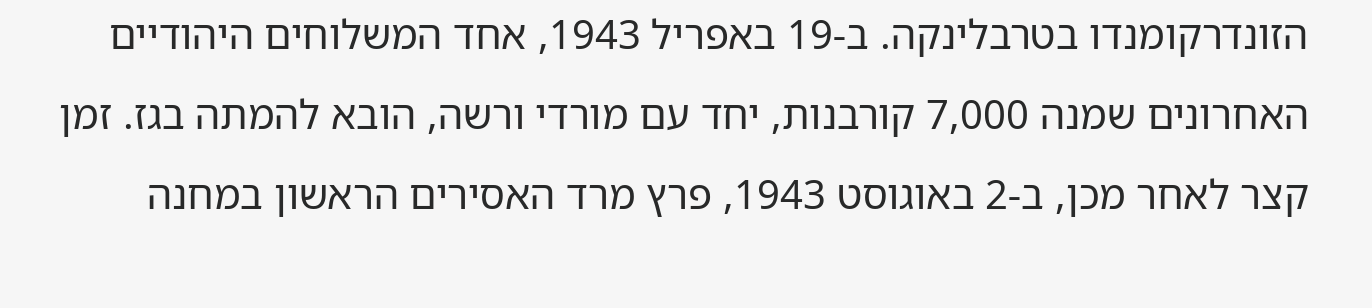הזונדרקומנדו בטרבלינקה. ב-19 באפריל 1943, אחד המשלוחים היהודיים האחרונים שמנה 7,000 קורבנות, יחד עם מורדי ורשה, הובא להמתה בגז. זמן קצר לאחר מכן, ב-2 באוגוסט 1943, פרץ מרד האסירים הראשון במחנה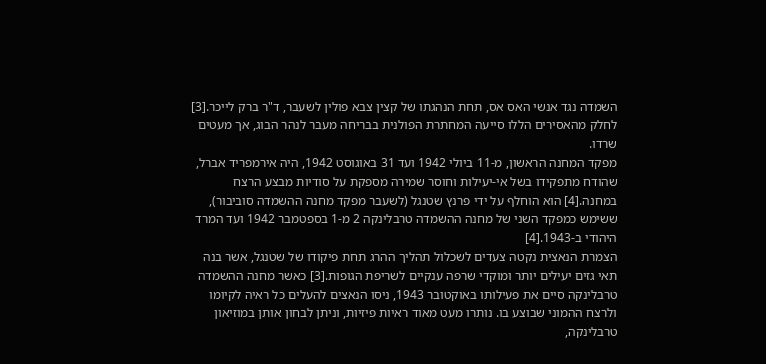השמדה נגד אנשי האס אס, תחת הנהגתו של קצין צבא פולין לשעבר, ד"ר ברק לייכר.[3] לחלק מהאסירים הללו סייעה המחתרת הפולנית בבריחה מעבר לנהר הבוג, אך מעטים שרדו.
מפקד המחנה הראשון, מ-11 ביולי 1942 ועד 31 באוגוסט 1942, היה אירמפריד אברל, שהודח מתפקידו בשל אי-יעילות וחוסר שמירה מספקת על סודיות מבצע הרצח במחנה.[4] הוא הוחלף על ידי פרנץ שטנגל (לשעבר מפקד מחנה ההשמדה סוביבור), ששימש כמפקד השני של מחנה ההשמדה טרבלינקה 2 מ-1 בספטמבר 1942 ועד המרד היהודי ב-1943.[4]
הצמרת הנאצית נקטה צעדים לשכלול תהליך ההרג תחת פיקודו של שטנגל, אשר בנה תאי גזים יעילים יותר ומוקדי שרפה ענקיים לשריפת הגופות.[3] כאשר מחנה ההשמדה טרבלינקה סיים את פעילותו באוקטובר 1943, ניסו הנאצים להעלים כל ראיה לקיומו ולרצח ההמוני שבוצע בו. נותרו מעט מאוד ראיות פיזיות, וניתן לבחון אותן במוזיאון טרבלינקה,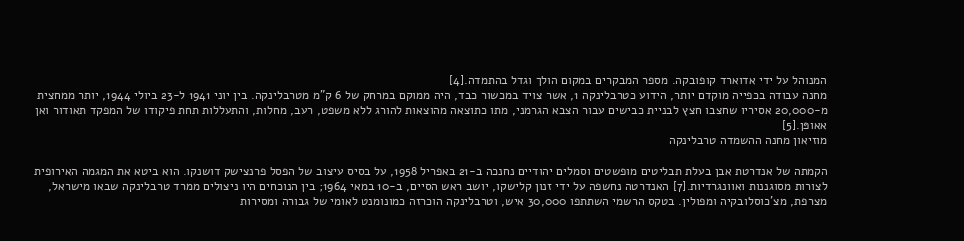המנוהל על ידי אדוארד קופובקה. מספר המבקרים במקום הולך וגדל בהתמדה.[4]
מחנה עבודה בכפייה מוקדם יותר, הידוע כטרבלינקה 1, אשר צויד במכשור כבד, היה ממוקם במרחק של 6 ק"מ מטרבלינקה. בין יוני 1941 ל-23 ביולי 1944, יותר ממחצית מ-20,000 אסיריו שחצבו חצץ לבניית כבישים עבור הצבא הגרמני, מתו כתוצאה מהוצאות להורג ללא משפט, רעב, מחלות, והתעללות תחת פיקודו של המפקד תאודור ואן אאופּן.[5]
מוזיאון מחנה ההשמדה טרבלינקה

הקמתה של אנדרטת אבן בעלת תבליטים מופשטים וסמלים יהודיים נחנכה ב-21 באפריל 1958, על בסיס עיצוב של הפסל פרנצישק דושנקו. הוא ביטא את המגמה האירופית לצורות מסוגננות ואוונגרדיות.[7] האנדרטה נחשפה על ידי זנון קלישקו, יושב ראש הסיים, ב-10 במאי 1964; בין הנוכחים היו ניצולים ממרד טרבלינקה שבאו מישראל, מצרפת, מצ'כוסלובקיה ומפולין. בטקס הרשמי השתתפו 30,000 איש, וטרבלינקה הוכרזה כמונומנט לאומי של גבורה ומסירות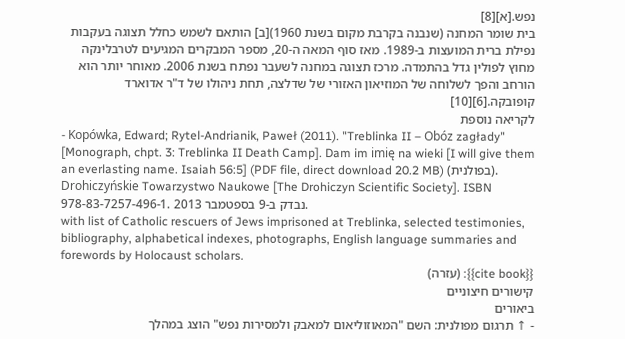נפש.[א][8]
בית שומר המחנה (שנבנה בקרבת מקום בשנת 1960)[ב] הותאם לשמש כחלל תצוגה בעקבות נפילת ברית המועצות ב-1989. מאז סוף המאה ה-20, מספר המבקרים המגיעים לטרבלינקה מחוץ לפולין גדל בהתמדה. מרכז תצוגה במחנה לשעבר נפתח בשנת 2006. מאוחר יותר הוא הורחב והפך לשלוחה של המוזיאון האזורי של שדלצה, תחת ניהולו של ד"ר אדוארד קופובקה.[6][10]
לקריאה נוספת
- Kopówka, Edward; Rytel-Andrianik, Paweł (2011). "Treblinka II – Obóz zagłady" [Monograph, chpt. 3: Treblinka II Death Camp]. Dam im imię na wieki [I will give them an everlasting name. Isaiah 56:5] (PDF file, direct download 20.2 MB) (בפולנית). Drohiczyńskie Towarzystwo Naukowe [The Drohiczyn Scientific Society]. ISBN 978-83-7257-496-1. נבדק ב-9 בספטמבר 2013.
with list of Catholic rescuers of Jews imprisoned at Treblinka, selected testimonies, bibliography, alphabetical indexes, photographs, English language summaries and forewords by Holocaust scholars.
{{cite book}}: (עזרה)
קישורים חיצוניים
ביאורים
- ↑ תרגום מפולנית: השם "המאוזוליאום למאבק ולמסירות נפש" הוצג במהלך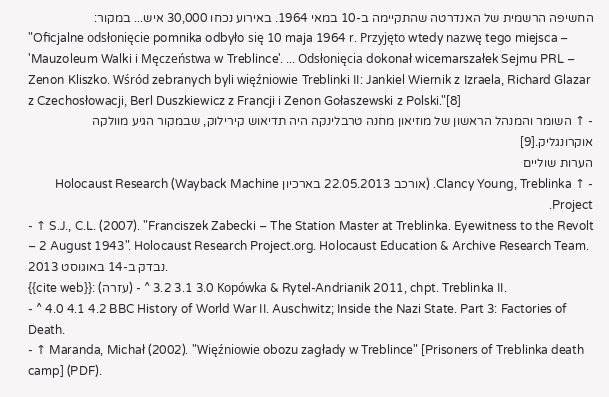החשיפה הרשמית של האנדרטה שהתקיימה ב-10 במאי 1964. באירוע נכחו 30,000 איש... במקור:
"Oficjalne odsłonięcie pomnika odbyło się 10 maja 1964 r. Przyjęto wtedy nazwę tego miejsca – 'Mauzoleum Walki i Męczeństwa w Treblince'. ... Odsłonięcia dokonał wicemarszałek Sejmu PRL – Zenon Kliszko. Wśród zebranych byli więźniowie Treblinki II: Jankiel Wiernik z Izraela, Richard Glazar z Czechosłowacji, Berl Duszkiewicz z Francji i Zenon Gołaszewski z Polski."[8]
- ↑ השומר והמנהל הראשון של מוזיאון מחנה טרבלינקה היה תדיאוש קירילוק, שבמקור הגיע מוולקה אוקרונגליק.[9]
הערות שוליים
- ↑ Clancy Young, Treblinka. (אורכב 22.05.2013 בארכיון Wayback Machine) Holocaust Research Project.
- ↑ S.J., C.L. (2007). "Franciszek Zabecki – The Station Master at Treblinka. Eyewitness to the Revolt – 2 August 1943". Holocaust Research Project.org. Holocaust Education & Archive Research Team. נבדק ב-14 באוגוסט 2013.
{{cite web}}: (עזרה) - ^ 3.0 3.1 3.2 Kopówka & Rytel-Andrianik 2011, chpt. Treblinka II.
- ^ 4.0 4.1 4.2 BBC History of World War II. Auschwitz; Inside the Nazi State. Part 3: Factories of Death.
- ↑ Maranda, Michał (2002). "Więźniowie obozu zagłady w Treblince" [Prisoners of Treblinka death camp] (PDF).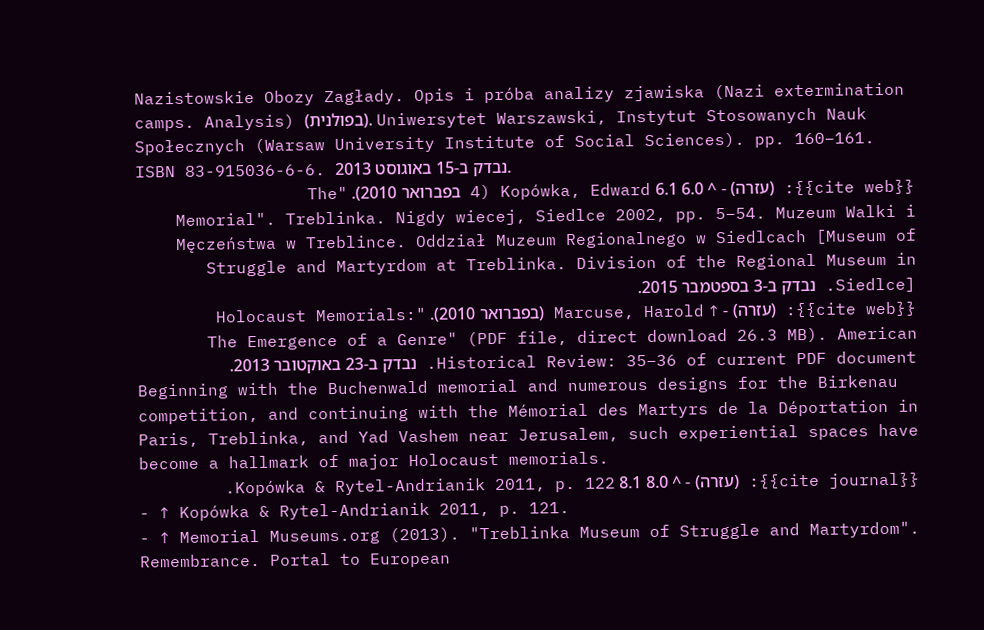Nazistowskie Obozy Zagłady. Opis i próba analizy zjawiska (Nazi extermination camps. Analysis) (בפולנית). Uniwersytet Warszawski, Instytut Stosowanych Nauk Społecznych (Warsaw University Institute of Social Sciences). pp. 160–161. ISBN 83-915036-6-6. נבדק ב-15 באוגוסט 2013.
{{cite web}}: (עזרה) - ^ 6.0 6.1 Kopówka, Edward (4 בפברואר 2010). "The Memorial". Treblinka. Nigdy wiecej, Siedlce 2002, pp. 5–54. Muzeum Walki i Męczeństwa w Treblince. Oddział Muzeum Regionalnego w Siedlcach [Museum of Struggle and Martyrdom at Treblinka. Division of the Regional Museum in Siedlce]. נבדק ב-3 בספטמבר 2015.
{{cite web}}: (עזרה) - ↑ Marcuse, Harold (בפברואר 2010). "Holocaust Memorials: The Emergence of a Genre" (PDF file, direct download 26.3 MB). American Historical Review: 35–36 of current PDF document. נבדק ב-23 באוקטובר 2013.
Beginning with the Buchenwald memorial and numerous designs for the Birkenau competition, and continuing with the Mémorial des Martyrs de la Déportation in Paris, Treblinka, and Yad Vashem near Jerusalem, such experiential spaces have become a hallmark of major Holocaust memorials.
{{cite journal}}: (עזרה) - ^ 8.0 8.1 Kopówka & Rytel-Andrianik 2011, p. 122.
- ↑ Kopówka & Rytel-Andrianik 2011, p. 121.
- ↑ Memorial Museums.org (2013). "Treblinka Museum of Struggle and Martyrdom". Remembrance. Portal to European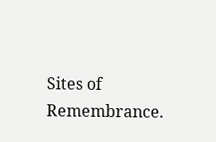Sites of Remembrance.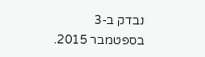נבדק ב-3 בספטמבר 2015.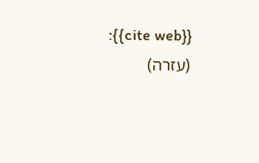{{cite web}}: (עזרה)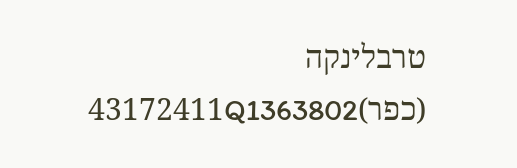טרבלינקה (כפר)43172411Q1363802